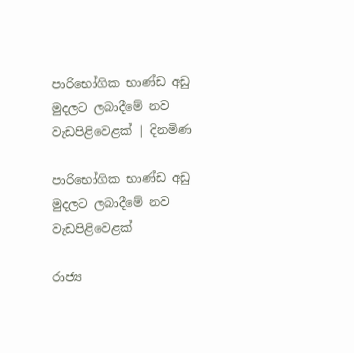පාරිභෝගික භාණ්ඩ අඩු මුදලට ලබාදීමේ නව වැඩපිළිවෙළක් | දිනමිණ

පාරිභෝගික භාණ්ඩ අඩු මුදලට ලබාදීමේ නව වැඩපිළිවෙළක්

රාජ්‍ය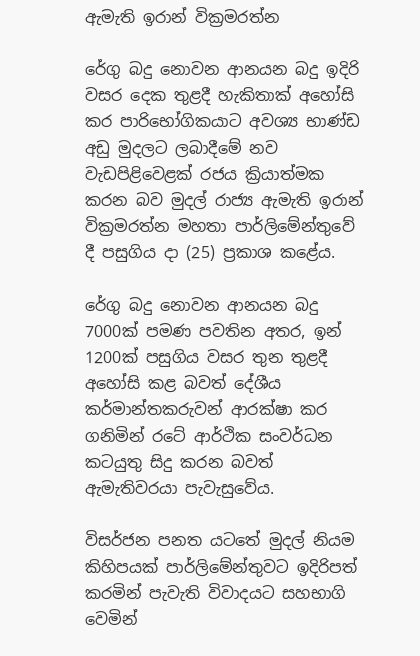ඇමැති ඉරාන් වික්‍රමරත්න

රේගු බදු නොවන ආනයන බදු ඉදිරි වසර දෙක තුළදී හැකිතාක් අහෝසි කර පාරිභෝගිකයාට අවශ්‍ය භාණ්ඩ අඩු මුදලට ලබාදීමේ නව වැඩපිළිවෙළක් රජය ක්‍රියාත්මක කරන බව මුදල් රාජ්‍ය ඇමැති ඉරාන් වික්‍රමරත්න මහතා පාර්ලිමේන්තුවේ දී පසුගිය දා (25) ප්‍රකාශ කළේය.

රේගු බදු නොවන ආනයන බදු 7000ක් පමණ පවතින අතර, ඉන් 1200ක් පසුගිය වසර තුන තුළදී අහෝසි කළ බවත් දේශීය කර්මාන්තකරුවන් ආරක්ෂා කර ගනිමින් රටේ ආර්ථික සංවර්ධන කටයුතු සිදු කරන බවත් ඇමැතිවරයා පැවැසුවේය.

විසර්ජන පනත යටතේ මුදල් නියම කිහිපයක් පාර්ලිමේන්තුවට ඉදිරිපත් කරමින් පැවැති විවාදයට සහභාගි වෙමින්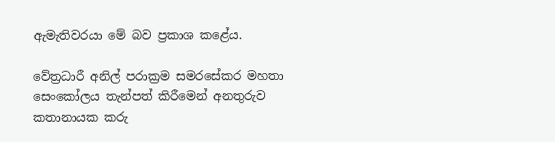ඇමැතිවරයා මේ බව ප්‍රකාශ කළේය.

වේත්‍රධාරී අනිල් පරාක්‍රම සමරසේකර මහතා සෙංකෝලය තැන්පත් කිරීමෙන් අනතුරුව කතානායක කරු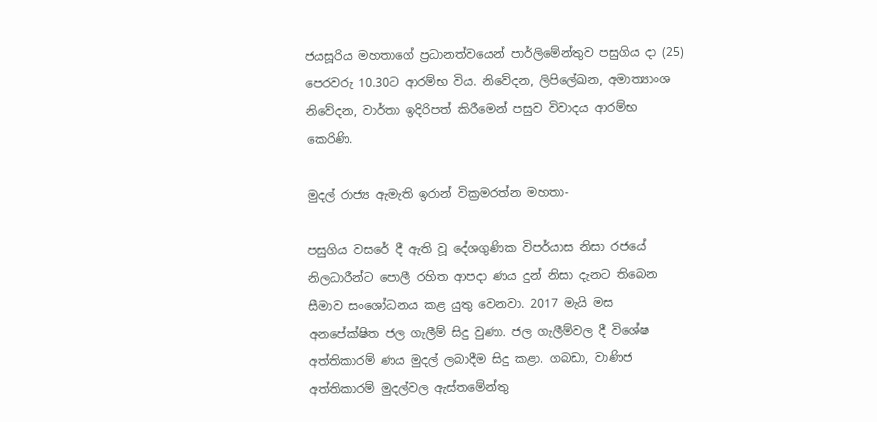ජයසූරිය මහතාගේ ප්‍රධානත්වයෙන් පාර්ලිමේන්තුව පසුගිය දා (25) පෙරවරු 10.30ට ආරම්භ විය. නිවේදන, ලිපිලේඛන, අමාත්‍යාංශ නි‍වේදන, වාර්තා ඉදිරිපත් කිරීමෙන් පසුව විවාදය ආරම්භ කෙරිණි.

මුදල් රාජ්‍ය ඇමැති ඉරාන් වික්‍රමරත්න මහතා-

පසුගිය වසරේ දී ඇති වූ දේශගුණික විපර්යාස නිසා රජයේ නිලධාරීන්ට පොලී රහිත ආපදා ණය දුන් නිසා දැනට තිබෙන සීමාව සංශෝධනය කළ යුතු වෙනවා. 2017 මැයි මස අනපේක්ෂිත ජල ගැලීම් සිදු වුණා. ජල ගැලීම්වල දී විශේෂ අත්තිකාරම් ණය මුදල් ලබාදීම සිදු කළා. ගබඩා, වාණිජ අත්තිකාරම් මුදල්වල ඇස්තමේන්තු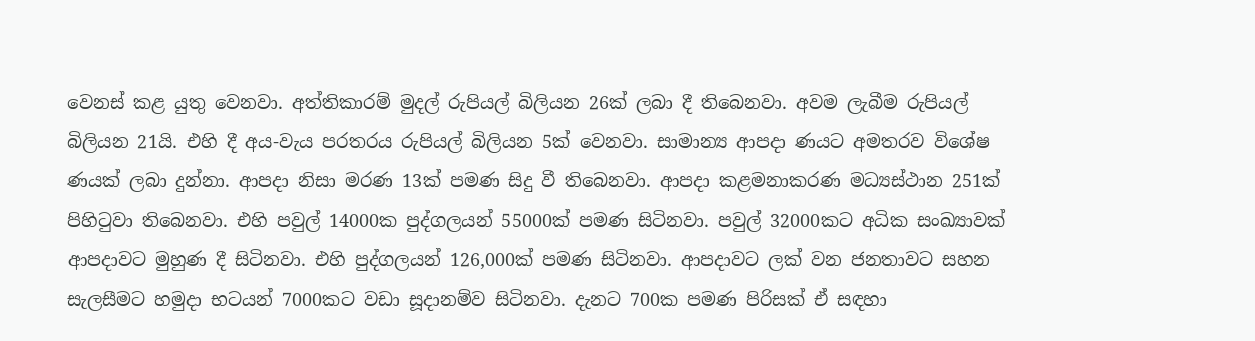වෙනස් කළ යුතු වෙනවා. අත්තිකාරම් මුදල් රුපියල් බිලියන 26ක් ලබා දී තිබෙනවා. අවම ලැබීම රුපියල් බිලියන 21යි. එහි දී අය-වැය පරතරය රුපියල් බිලියන 5ක් වෙනවා. සාමාන්‍ය ආපදා ණයට අමතරව විශේෂ ණයක් ලබා දුන්නා. ආපදා නිසා මරණ 13ක් පමණ සිදු වී තිබෙනවා. ආපදා කළමනාකරණ මධ්‍යස්ථාන 251ක් පිහිටුවා තිබෙනවා. එහි පවුල් 14000ක පුද්ගලයන් 55000ක් පමණ සිටිනවා. පවුල් 32000කට අධික සංඛ්‍යාවක් ආපදාවට මුහුණ දී සිටිනවා. එහි පුද්ගලයන් 126,000ක් පමණ සිටිනවා. ආපදාවට ලක් වන ජනතාවට සහන සැලසීමට හමුදා භටයන් 7000කට වඩා සූදානම්ව සිටිනවා. දැනට 700ක පමණ පිරිසක් ඒ සඳහා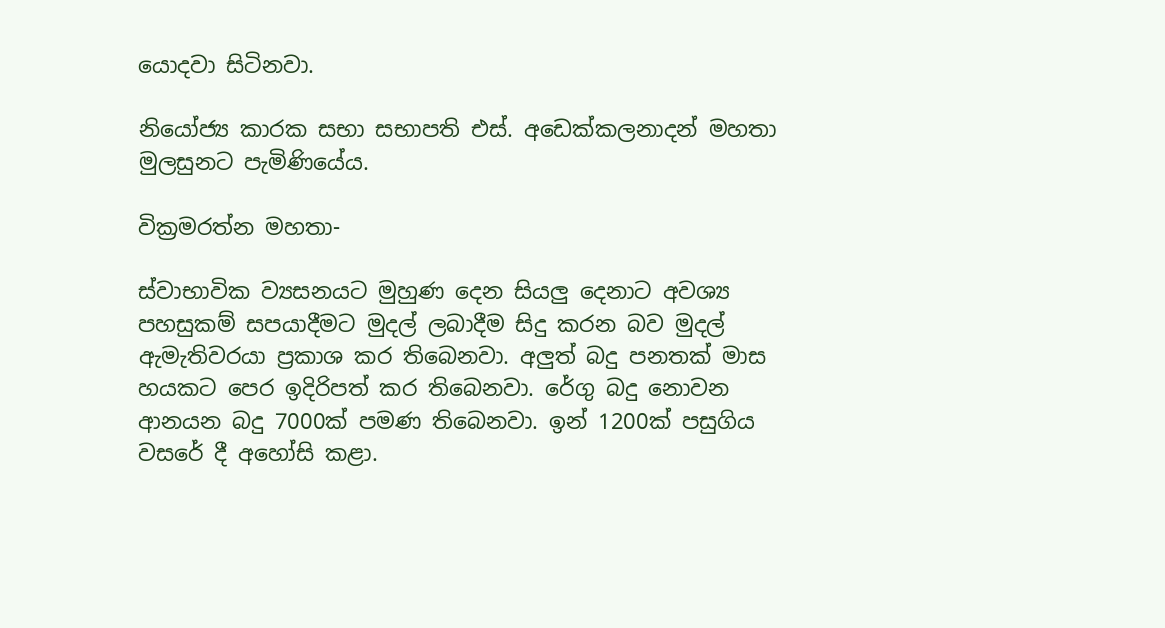යොදවා සිටිනවා.

නියෝජ්‍ය කාරක සභා සභාපති එස්. අඩෙක්කලනාදන් මහතා මුලසුනට පැමිණියේය.

වික්‍රමරත්න මහතා-

ස්වාභාවික ව්‍යසනයට මුහුණ දෙන සියලු දෙනාට අවශ්‍ය පහසුකම් සපයාදීමට මුදල් ලබාදීම සිදු කරන බව මුදල් ඇමැතිවරයා ප්‍රකාශ කර තිබෙනවා. අලුත් බදු පනතක් මාස හයකට පෙර ඉදිරිපත් කර තිබෙනවා. රේගු බදු නොවන ආනයන බදු 7000ක් පමණ තිබෙනවා. ඉන් 1200ක් පසුගිය වසරේ දී අහෝසි කළා.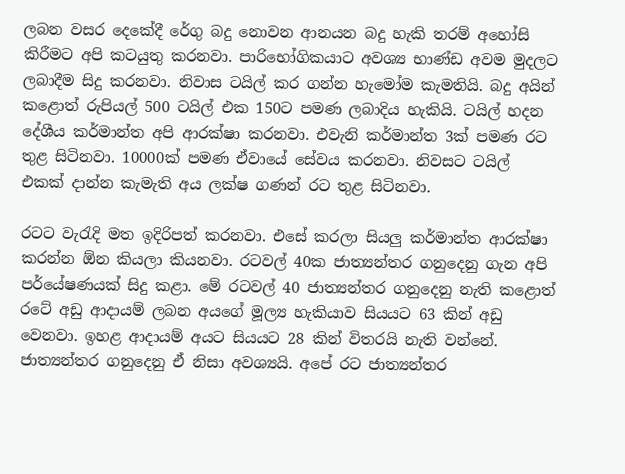ලබන වසර දෙකේදී රේගු බදු නොවන ආනයන බදු හැකි තරම් අහෝසි කිරීමට අපි කටයුතු කරනවා. පාරිභෝගිකයාට අවශ්‍ය භාණ්ඩ අවම මුදලට ලබාදීම සිදු කරනවා. නිවාස ටයිල් කර ගන්න හැමෝම කැමතියි. බදු අයින් කළොත් රුපියල් 500 ටයිල් එක 150ට පමණ ලබාදිය හැකියි. ටයිල් හදන දේශීය කර්මාන්ත අපි ආරක්ෂා කරනවා. එවැනි කර්මාන්ත 3ක් පමණ රට තුළ සිටිනවා. 10000ක් පමණ ඒවායේ සේවය කරනවා. නිවසට ටයිල් එකක් දාන්න කැමැති අය ලක්ෂ ගණන් රට තුළ සිටිනවා.

රටට වැරැදි මත ඉදිරිපත් කරනවා. එසේ කරලා සියලු කර්මාන්ත ආරක්ෂා කරන්න ඕන කියලා කියනවා. රටවල් 40ක ජාත්‍යන්තර ගනුදෙනු ගැන අපි පර්යේෂණයක් සිදු කළා. මේ රටවල් 40 ජාත්‍යන්තර ගනුදෙනු නැති කළොත් රටේ අඩු ආදායම් ලබන අයගේ මූල්‍ය හැකියාව සියයට 63 කින් අඩු වෙනවා. ඉහළ ආදායම් අයට සියයට 28 කින් විතරයි නැති වන්නේ. ජාත්‍යන්තර ගනුදෙනු ඒ නිසා අවශ්‍යයි. අපේ රට ජාත්‍යන්තර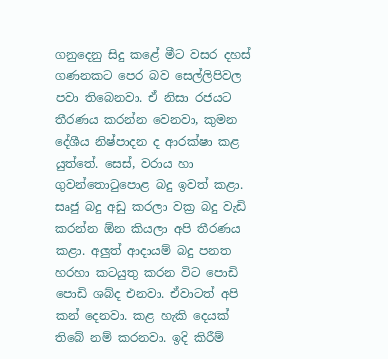ගනුදෙනු සිදු කළේ මීට වසර දහස් ගණනකට පෙර බව සෙල්ලිපිවල පවා තිබෙනවා. ඒ නිසා රජයට තීරණය කරන්න වෙනවා, කුමන දේශීය නිෂ්පාදන ද ආරක්ෂා කළ යුත්තේ. සෙස්, වරාය හා ගුවන්තොටුපොළ බදු ඉවත් කළා. සෘජු බදු අඩු කරලා වක්‍ර බදු වැඩි කරන්න ඕන කියලා අපි තීරණය කළා. අලුත් ආදායම් බදු පනත හරහා කටයුතු කරන විට පොඩි පොඩි ශබ්ද එනවා. ඒවාටත් අපි කන් දෙනවා. කළ හැකි දෙයක් තිබේ නම් කරනවා. ඉදි කිරීම්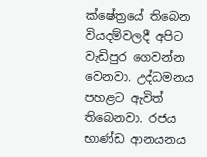ක්ෂේත්‍රයේ තිබෙන වියදම්වලදී අපිට වැඩිපුර ගෙවන්න වෙනවා. උද්ධමනය පහළට ඇවිත් තිබෙනවා. රජය භාණ්ඩ ආනයනය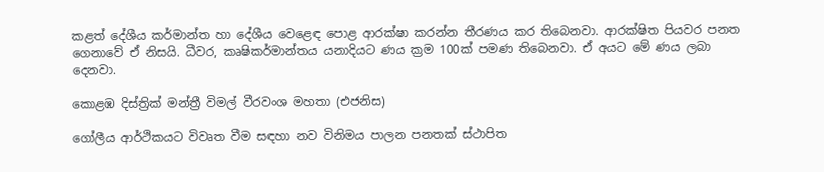කළත් දේශීය කර්මාන්ත හා දේශීය වෙළෙඳ පොළ ආරක්ෂා කරන්න තීරණය කර තිබෙනවා. ආරක්ෂිත පියවර පනත ගෙනාවේ ඒ නිසයි. ධීවර, කෘෂිකර්මාන්තය යනාදියට ණය ක්‍රම 100ක් පමණ තිබෙනවා. ඒ අයට මේ ණය ලබා දෙනවා.

කොළඹ දිස්ත්‍රික් මන්ත්‍රී විමල් වීරවංශ මහතා (එජනිස)

ගෝලීය ආර්ථිකයට විවෘත වීම සඳහා නව විනිමය පාලන පනතක් ස්ථාපිත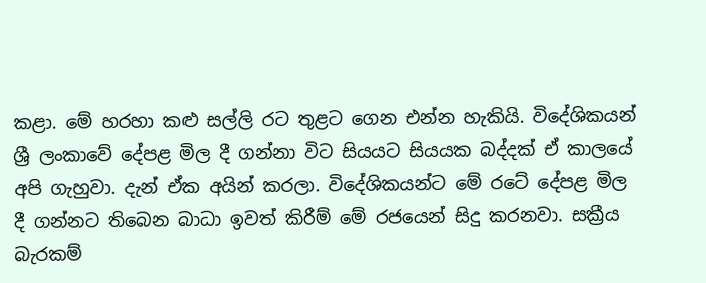කළා. මේ හරහා කළු සල්ලි රට තුළට ගෙන එන්න හැකියි. විදේශිකයන් ශ්‍රී ලංකාවේ දේපළ මිල දී ගන්නා විට සියයට සියයක බද්දක් ඒ කාලයේ අපි ගැහුවා. දැන් ඒක අයින් කරලා. විදේශිකයන්ට මේ රටේ දේපළ මිල දී ගන්නට තිබෙන බාධා ඉවත් කිරීම් මේ රජයෙන් සිදු කරනවා. සක්‍රීය බැරකම්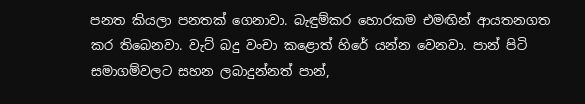පනත කියලා පනතක් ගෙනාවා. බැඳුම්කර හොරකම එමඟින් ආයතනගත කර තිබෙනවා. වැට් බදු වංචා කළොත් හිරේ යන්න වෙනවා. පාන් පිටි සමාගම්වලට සහන ලබාදුන්නත් පාන්,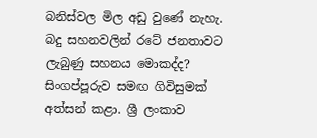බනිස්වල මිල අඩු වුණේ නැහැ. බදු සහනවලින් රටේ ජනතාවට ලැබුණු සහනය මොකද්ද? සිංගප්පූරුව සමඟ ගිවිසුමක් අත්සන් කළා. ශ්‍රී ලංකාව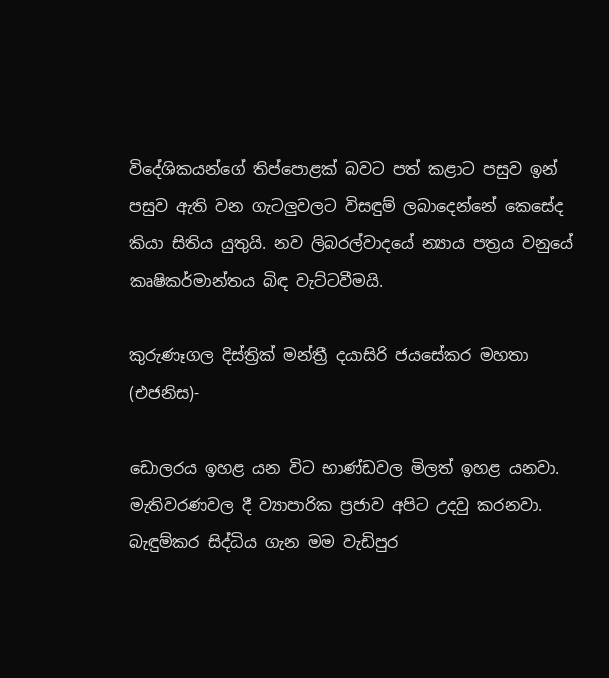විදේශිකයන්ගේ තිප්පොළක් බවට පත් කළාට පසුව ඉන් පසුව ඇති වන ගැටලුවලට විසඳුම් ලබාදෙන්නේ කෙසේද කියා සිතිය යුතුයි. නව ලිබරල්වාදයේ න්‍යාය පත්‍රය වනුයේ කෘෂිකර්මාන්තය බිඳ වැට්ටවීමයි.

කුරුණෑගල දිස්ත්‍රික් මන්ත්‍රී දයාසිරි ජයසේකර මහතා (එජනිස)-

ඩොලරය ඉහළ යන විට භාණ්ඩවල මිලත් ඉහළ යනවා. මැතිවරණවල දී ව්‍යාපාරික ප්‍රජාව අපිට උදවු කරනවා. බැඳුම්කර සිද්ධිය ගැන මම වැඩිපුර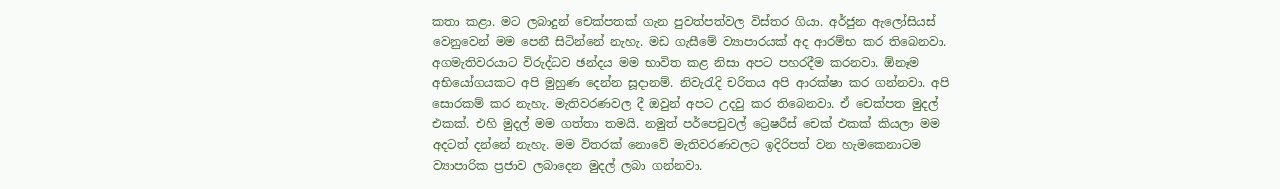කතා කළා. මට ලබාදුන් චෙක්පතක් ගැන පුවත්පත්වල විස්තර ගියා. අර්ජුන ඇලෝසියස් වෙනුවෙන් මම පෙනී සිටින්නේ නැහැ. මඩ ගැසීමේ ව්‍යාපාරයක් අද ආරම්භ කර තිබෙනවා. අගමැතිවරයාට විරුද්ධව ඡන්දය මම භාවිත කළ නිසා අපට පහරදීම කරනවා. ඕනෑම අභියෝගයකට අපි මුහුණ දෙන්න සූදානම්. නිවැරැදි චරිතය අපි ආරක්ෂා කර ගන්නවා. අපි සොරකම් කර නැහැ. මැතිවරණවල දී ඔවුන් අපට උදවු කර තිබෙනවා. ඒ චෙක්පත මුදල් එකක්. එහි මුදල් මම ගත්තා තමයි. නමුත් පර්පෙචුවල් ට්‍රෙෂරීස් චෙක් එකක් කියලා මම අදටත් දන්නේ නැහැ. මම විතරක් නොවේ මැතිවරණවලට ඉදිරිපත් වන හැමකෙනාටම ව්‍යාපාරික ප්‍රජාව ලබාදෙන මුදල් ලබා ගන්නවා.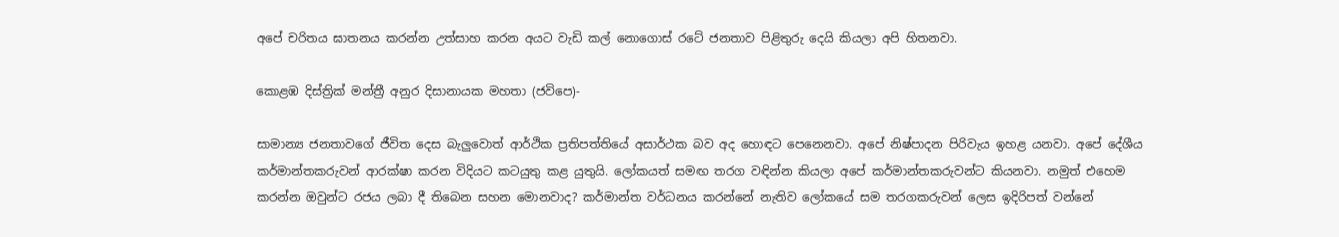අපේ චරිතය ඝාතනය කරන්න උත්සාහ කරන අයට වැඩි කල් නොගොස් රටේ ජනතාව පිළිතුරු දෙයි කියලා අපි හිතනවා.

කොළඹ දිස්ත්‍රික් මන්ත්‍රී අනුර දිසානායක මහතා (ජවිපෙ)-

සාමාන්‍ය ජනතාවගේ ජීවිත දෙස බැලුවොත් ආර්ථික ප්‍රතිපත්තියේ අසාර්ථක බව අද හොඳට පෙනෙනවා. අපේ නිෂ්පාදන පිරිවැය ඉහළ යනවා. අපේ දේශීය කර්මාන්තකරුවන් ආරක්ෂා කරන විදියට කටයුතු කළ යුතුයි. ලෝකයත් සමඟ තරග වඳින්න කියලා අපේ කර්මාන්තකරුවන්ට කියනවා. නමුත් එහෙම කරන්න ඔවුන්ට රජය ලබා දී තිබෙන සහන මොනවාද? කර්මාන්ත වර්ධනය කරන්නේ නැතිව ලෝකයේ සම තරගකරුවන් ලෙස ඉදිරිපත් වන්නේ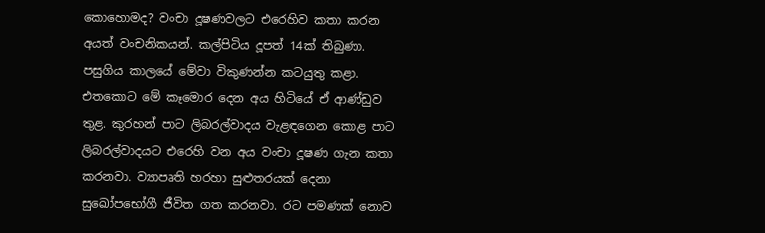කොහොමද? වංචා දූෂණවලට එරෙහිව කතා කරන අයත් වංචනිකයන්. කල්පිටිය දූපත් 14ක් තිබුණා. පසුගිය කාලයේ මේවා විකුණන්න කටයුතු කළා. එතකොට මේ කෑමොර දෙන අය හිටියේ ඒ ආණ්ඩුව තුළ. කුරහන් පාට ලිබරල්වාදය වැළඳගෙන කොළ පාට ලිබරල්වාදයට එරෙහි වන අය වංචා දූෂණ ගැන කතා කරනවා. ව්‍යාපෘති හරහා සුළුතරයක් දෙනා සුඛෝපභෝගී ජීවිත ගත කරනවා. රට පමණක් නොව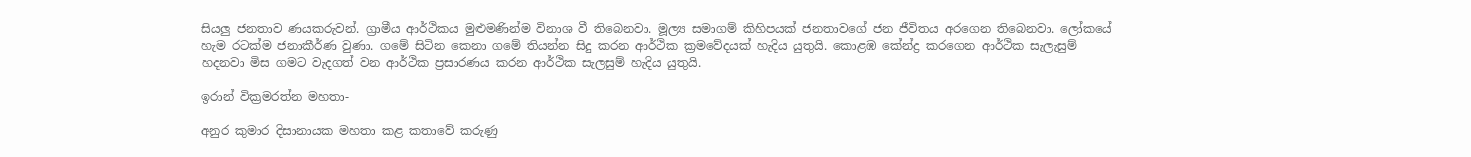සියලු ජනතාව ණයකරුවන්. ග්‍රාමීය ආර්ථිකය මුළුමණින්ම විනාශ වී තිබෙනවා. මූල්‍ය සමාගම් කිහිපයක් ජනතාවගේ ජන ජීවිතය අරගෙන තිබෙනවා. ලෝකයේ හැම රටක්ම ජනාකීර්ණ වුණා. ගමේ සිටින කෙනා ගමේ තියන්න සිදු කරන ආර්ථික ක්‍රමවේදයක් හැදිය යුතුයි. කොළඹ කේන්ද්‍ර කරගෙන ආර්ථික සැලැසුම් හදනවා මිස ගමට වැදගත් වන ආර්ථික ප්‍රසාරණය කරන ආර්ථික සැලසුම් හැදිය යුතුයි.

ඉරාන් වික්‍රමරත්න මහතා-

අනුර කුමාර දිසානායක මහතා කළ කතාවේ කරුණු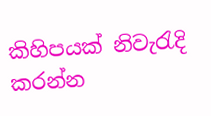කිහිපයක් නිවැරැදි කරන්න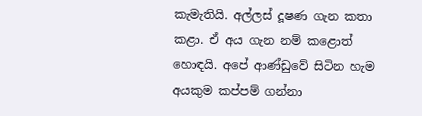කැමැතියි. අල්ලස් දූෂණ ගැන කතා කළා. ඒ අය ගැන නම් කළොත් හොඳයි. අපේ ආණ්ඩුවේ සිටින හැම අයකුම කප්පම් ගන්නා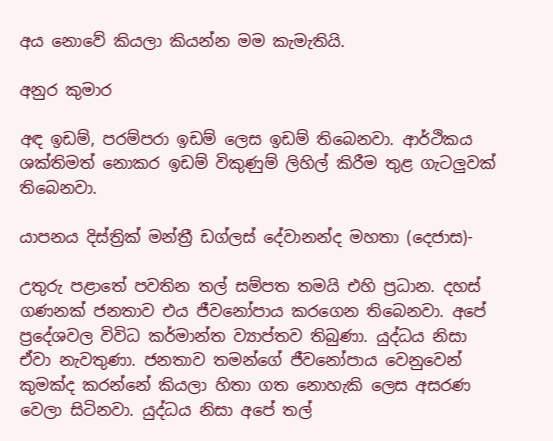අය නොවේ කියලා කියන්න මම කැමැතියි.

අනුර කුමාර

අඳ ඉඩම්, පරම්පරා ඉඩම් ලෙස ඉඩම් තිබෙනවා. ආර්ථිකය ශක්තිමත් නොකර ඉඩම් විකුණුම් ලිහිල් කිරීම තුළ ගැටලුවක් තිබෙනවා.

යාපනය දිස්ත්‍රික් මන්ත්‍රී ඩග්ලස් දේවානන්ද මහතා (දෙජාස)-

උතුරු පළාතේ පවතින තල් සම්පත තමයි එහි ප්‍රධාන. දහස් ගණනක් ජනතාව එය ජීවනෝපාය කරගෙන තිබෙනවා. අපේ ප්‍රදේශවල විවිධ කර්මාන්ත ව්‍යාප්තව තිබුණා. යුද්ධය නිසා ඒවා නැවතුණා. ජනතාව තමන්ගේ ජීවනෝපාය වෙනුවෙන් කුමක්ද කරන්නේ කියලා හිතා ගත නොහැකි ලෙස අසරණ වෙලා සිටිනවා. යුද්ධය නිසා අපේ තල්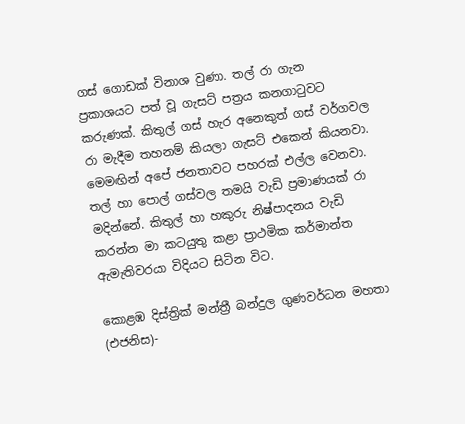ගස් ගොඩක් විනාශ වුණා. තල් රා ගැන ප්‍රකාශයට පත් වූ ගැසට් පත්‍රය කනගාටුවට කරුණක්. කිතුල් ගස් හැර අනෙකුත් ගස් වර්ගවල රා මැදීම තහනම් කියලා ගැසට් එකෙන් කියනවා. මෙමඟින් අපේ ජනතාවට පහරක් එල්ල වෙනවා. තල් හා පොල් ගස්වල තමයි වැඩි ප්‍රමාණයක් රා මදින්නේ. කිතුල් හා හකුරු නිෂ්පාදනය වැඩි කරන්න මා කටයුතු කළා ප්‍රාථමික කර්මාන්ත ඇමැතිවරයා විදියට සිටින විට.

කොළඹ දිස්ත්‍රික් මන්ත්‍රී බන්දුල ගුණවර්ධන මහතා (එජනිස)-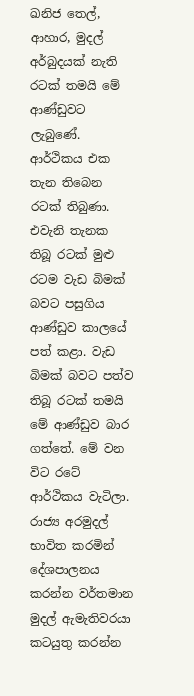ඛනිජ තෙල්, ආහාර, මුදල් අර්බුදයක් නැති රටක් තමයි මේ ආණ්ඩුවට ලැබුණේ. ආර්ථිකය එක තැන තිබෙන රටක් තිබුණා. එවැනි තැනක තිබූ රටක් මුළු රටම වැඩ බිමක් බවට පසුගිය ආණ්ඩුව කාලයේ පත් කළා. වැඩ බිමක් බවට පත්ව තිබූ රටක් තමයි මේ ආණ්ඩුව බාර ගත්තේ. මේ වන විට රටේ ආර්ථිකය වැටිලා. රාජ්‍ය අරමුදල් භාවිත කරමින් දේශපාලනය කරන්න වර්තමාන මුදල් ඇමැතිවරයා කටයුතු කරන්න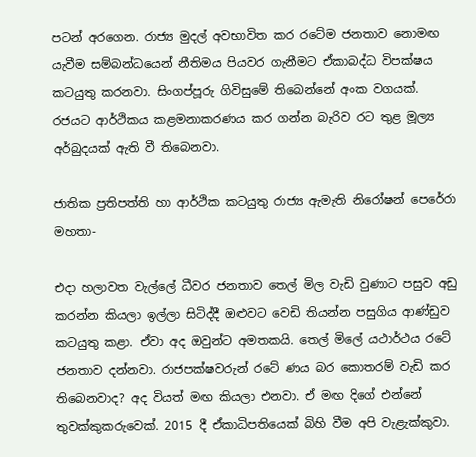පටන් අරගෙන. රාජ්‍ය මුදල් අවභාවිත කර රටේම ජනතාව නොමඟ යැවීම සම්බන්ධයෙන් නීතිමය පියවර ගැනීමට ඒකාබද්ධ විපක්ෂය කටයුතු කරනවා. සිංගප්පූරු ගිවිසුමේ තිබෙන්නේ අංක වගයක්. රජයට ආර්ථිකය කළමනාකරණය කර ගන්න බැරිව රට තුළ මූල්‍ය අර්බුදයක් ඇති වී තිබෙනවා.

ජාතික ප්‍රතිපත්ති හා ආර්ථික කටයුතු රාජ්‍ය ඇමැති නිරෝෂන් පෙරේරා මහතා-

එදා හලාවත වැල්ලේ ධීවර ජනතාව තෙල් මිල වැඩි වුණාට පසුව අඩු කරන්න කියලා ඉල්ලා සිටිද්දී ඔළුවට වෙඩි තියන්න පසුගිය ආණ්ඩුව කටයුතු කළා. ඒවා අද ඔවුන්ට අමතකයි. තෙල් මිලේ යථාර්ථය රටේ ජනතාව දන්නවා. රාජපක්ෂවරුන් රටේ ණය බර කොතරම් වැඩි කර තිබෙනවාද? අද වියත් මඟ කියලා එනවා. ඒ මඟ දිගේ එන්නේ තුවක්කුකරුවෙක්. 2015 දී ඒකාධිපතියෙක් බිහි වීම අපි වැළැක්කුවා.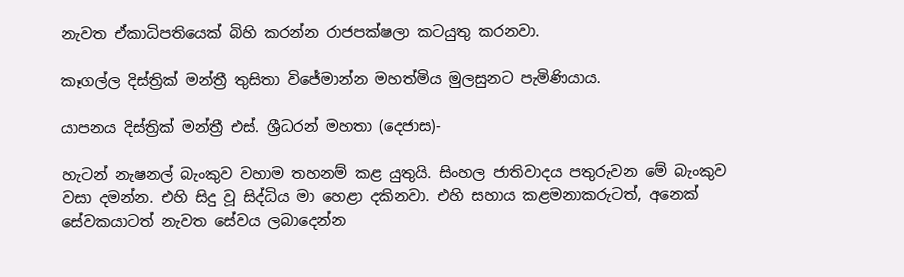නැවත ඒකාධිපතියෙක් බිහි කරන්න රාජපක්ෂලා කටයුතු කරනවා.

කෑගල්ල දිස්ත්‍රික් මන්ත්‍රී තුසිතා විජේමාන්න මහත්මිය මුලසුනට පැමිණියාය.

යාපනය දිස්ත්‍රික් මන්ත්‍රී එස්. ශ්‍රීධරන් මහතා (දෙජාස)-

හැටන් නැෂනල් බැංකුව වහාම තහනම් කළ යුතුයි. සිංහල ජාතිවාදය පතුරුවන මේ බැංකුව වසා දමන්න. එහි සිදු වූ සිද්ධිය මා හෙළා දකිනවා. එහි සහාය කළමනාකරුටත්, අනෙක් සේවකයාටත් නැවත සේවය ලබාදෙන්න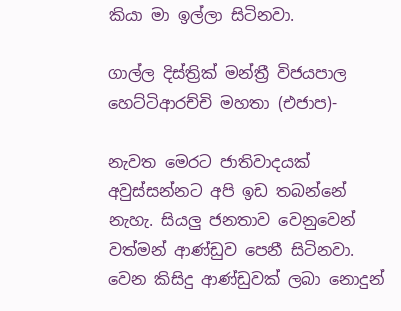කියා මා ඉල්ලා සිටිනවා.

ගාල්ල දිස්ත්‍රික් මන්ත්‍රී විජයපාල හෙට්ටිආරච්චි මහතා (එජාප)-

නැවත මෙරට ජාතිවාදයක් අවුස්සන්නට අපි ඉඩ තබන්නේ නැහැ. සියලු ජනතාව වෙනුවෙන් වත්මන් ආණ්ඩුව පෙනී සිටිනවා. වෙන කිසිදු ආණ්ඩුවක් ලබා නොදුන්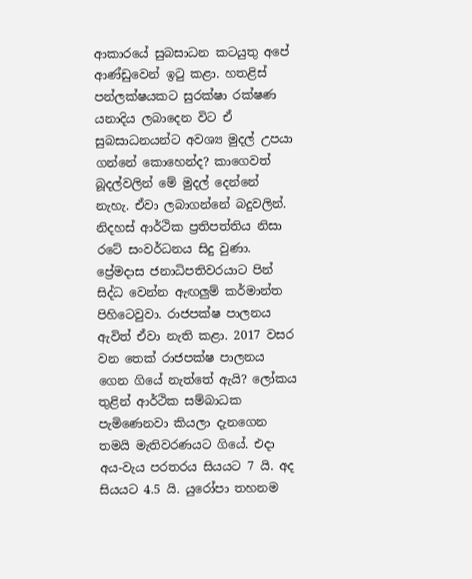ආකාරයේ සුබසාධන කටයුතු අපේ ආණ්ඩුවෙන් ඉටු කළා. හතළිස් පන්ලක්ෂයකට සුරක්ෂා රක්ෂණ යනාදිය ලබාදෙන විට ඒ සුබසාධනයන්ට අවශ්‍ය මුදල් උපයා ගන්නේ කොහෙන්ද? කාගෙවත් බූදල්වලින් මේ මුදල් දෙන්නේ නැහැ. ඒවා ලබාගන්නේ බදුවලින්. නිදහස් ආර්ථික ප්‍රතිපත්තිය නිසා රටේ සංවර්ධනය සිදු වුණා. ප්‍රේමදාස ජනාධිපතිවරයාට පින් සිද්ධ වෙන්න ඇඟලුම් කර්මාන්ත පිහිටෙවුවා. රාජපක්ෂ පාලනය ඇවිත් ඒවා නැති කළා. 2017 වසර වන තෙක් රාජපක්ෂ පාලනය ගෙන ගියේ නැත්තේ ඇයි? ලෝකය තුළින් ආර්ථික සම්බාධක පැමිණෙනවා කියලා දැනගෙන තමයි මැතිවරණයට ගියේ. එදා අය-වැය පරතරය සියයට 7 යි. අද සියයට 4.5 යි. යුරෝපා තහනම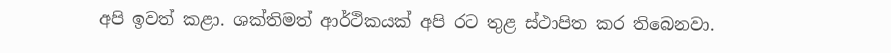අපි ඉවත් කළා. ශක්තිමත් ආර්ථිකයක් අපි රට තුළ ස්ථාපිත කර තිබෙනවා.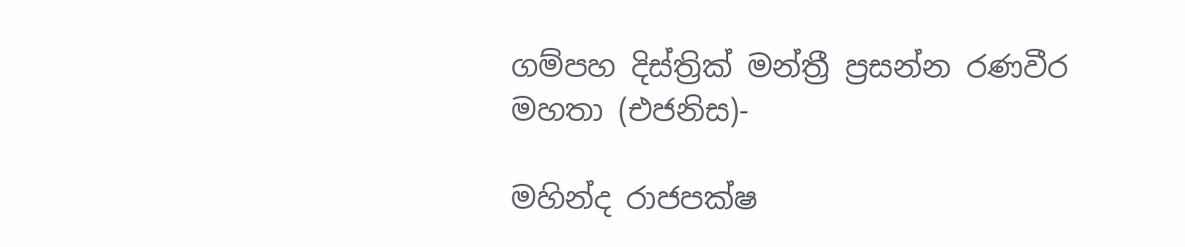ගම්පහ දිස්ත්‍රික් මන්ත්‍රී ප්‍රසන්න රණවීර මහතා (එජනිස)-

මහින්ද රාජපක්ෂ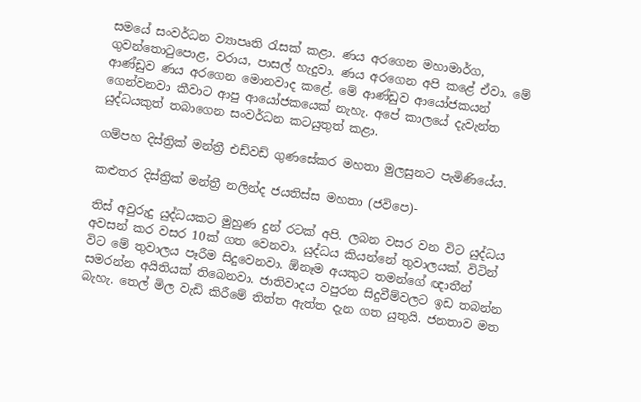සමයේ සංවර්ධන ව්‍යාපෘති රැසක් කළා. ණය අරගෙන මහාමාර්ග, ගුවන්තොටුපොළ, වරාය, පාසල් හැදුවා. ණය අරගෙන අපි කළේ ඒවා. මේ ආණ්ඩුව ණය අරගෙන මොනවාද කළේ. මේ ආණ්ඩුව ආයෝජකයන් ගෙන්වනවා කීවාට ආපු ආයෝජකයෙක් නැහැ. අපේ කාලයේ දැවැන්ත යුද්ධයකුත් තබාගෙන සංවර්ධන කටයුතුත් කළා.

ගම්පහ දිස්ත්‍රික් මන්ත්‍රී එඩ්වඩ් ගුණසේකර මහතා මුලසුනට පැමිණියේය.

කළුතර දිස්ත්‍රික් මන්ත්‍රී නලින්ද ජයතිස්ස මහතා (ජවිපෙ)-

තිස් අවුරුදු යුද්ධයකට මුහුණ දුන් රටක් අපි. ලබන වසර වන විට යුද්ධය අවසන් කර වසර 10ක් ගත වෙනවා. යුද්ධය කියන්නේ තුවාලයක්. විටින් විට මේ තුවාලය පෑරීම සිදුවෙනවා. ඕනෑම අයකුට තමන්ගේ ඥාතීන් සමරන්න අයිතියක් තිබෙනවා. ජාතිවාදය වපුරන සිදුවීම්වලට ඉඩ තබන්න බැහැ. තෙල් මිල වැඩි කිරීමේ තිත්ත ඇත්ත දැන ගත යුතුයි. ජනතාව මත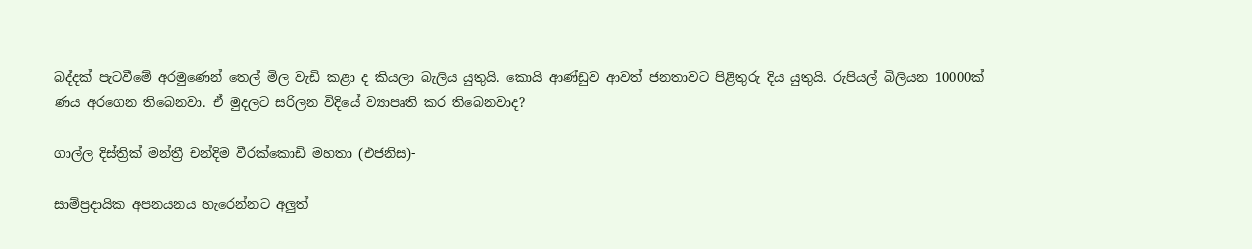බද්දක් පැටවීමේ අරමුණෙන් තෙල් මිල වැඩි කළා ද කියලා බැලිය යුතුයි. කොයි ආණ්ඩුව ආවත් ජනතාවට පිළිතුරු දිය යුතුයි. රුපියල් බිලියන 10000ක් ණය අරගෙන තිබෙනවා. ඒ මුදලට සරිලන විදියේ ව්‍යාපෘති කර තිබෙනවාද?

ගාල්ල දිස්ත්‍රික් මන්ත්‍රී චන්දිම වීරක්කොඩි මහතා (එජනිස)-

සාම්ප්‍රදායික අපනයනය හැරෙන්නට අලුත්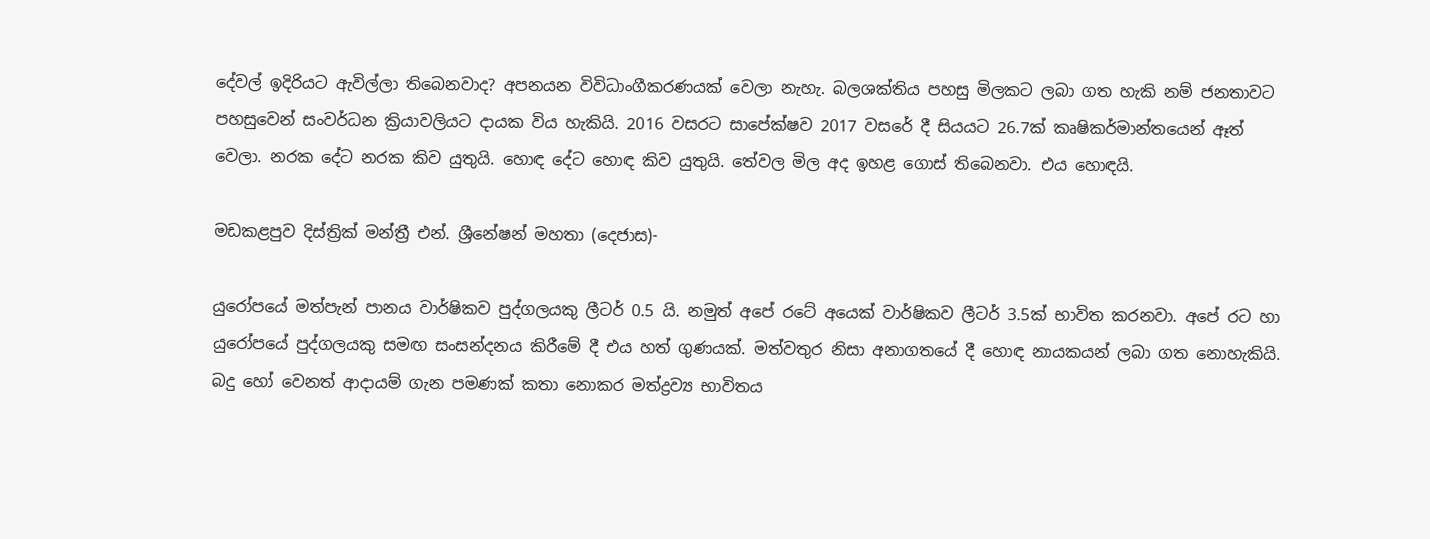දේවල් ඉදිරියට ඇවිල්ලා තිබෙනවාද? අපනයන විවිධාංගීකරණයක් වෙලා නැහැ. බලශක්තිය පහසු මිලකට ලබා ගත හැකි නම් ජනතාවට පහසුවෙන් සංවර්ධන ක්‍රියාවලියට දායක විය හැකියි. 2016 වසරට සාපේක්ෂව 2017 වසරේ දී සියයට 26.7ක් කෘෂිකර්මාන්තයෙන් ඈත් වෙලා. නරක දේට නරක කිව යුතුයි. හොඳ දේට හොඳ කිව යුතුයි. තේවල මිල අද ඉහළ ගොස් තිබෙනවා. එය හොඳයි.

මඩකළපුව දිස්ත්‍රික් මන්ත්‍රී එන්. ශ්‍රීනේෂන් මහතා (දෙජාස)-

යුරෝපයේ මත්පැන් පානය වාර්ෂිකව පුද්ගලයකු ලීටර් 0.5 යි. නමුත් අපේ රටේ අයෙක් වාර්ෂිකව ලීටර් 3.5ක් භාවිත කරනවා. අපේ රට හා යුරෝපයේ පුද්ගලයකු සමඟ සංසන්දනය කිරීමේ දී එය හත් ගුණයක්. මත්වතුර නිසා අනාගතයේ දී හොඳ නායකයන් ලබා ගත නොහැකියි. බදු හෝ වෙනත් ආදායම් ගැන පමණක් කතා නොකර මත්ද්‍රව්‍ය භාවිතය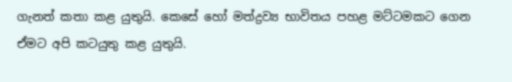ගැනත් කතා කළ යුතුයි. කෙසේ හෝ මත්ද්‍රව්‍ය භාවිතය පහළ මට්ටමකට ගෙන ඒමට අපි කටයුතු කළ යුතුයි.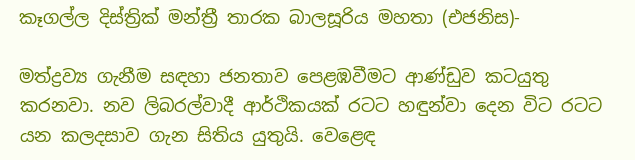කෑගල්ල දිස්ත්‍රික් මන්ත්‍රී තාරක බාලසූරිය මහතා (එජනිස)-

මත්ද්‍රව්‍ය ගැනීම සඳහා ජනතාව පෙළඹවීමට ආණ්ඩුව කටයුතු කරනවා. නව ලිබරල්වාදී ආර්ථිකයක් රටට හඳුන්වා දෙන විට රටට යන කලදසාව ගැන සිතිය යුතුයි. වෙළෙඳ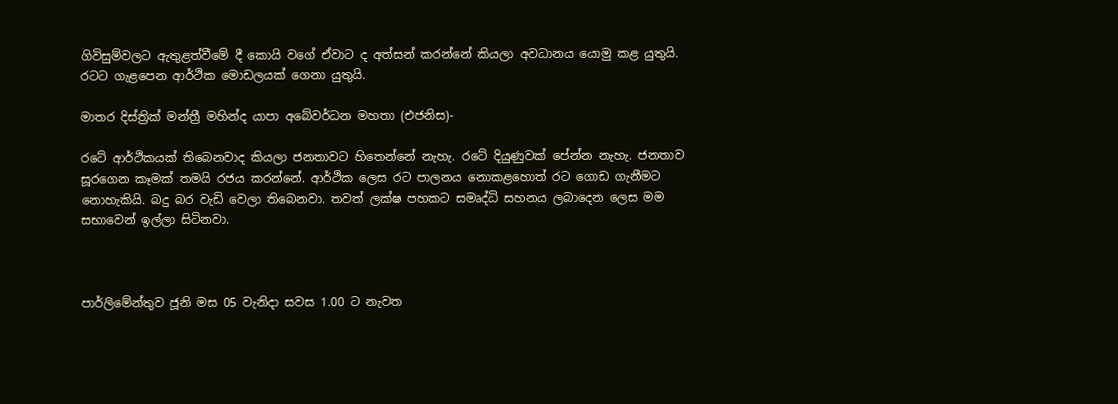ගිවිසුම්වලට ඇතුළත්වීමේ දී කොයි වගේ ඒවාට ද අත්සන් කරන්නේ කියලා අවධානය යොමු කළ යුතුයි. රටට ගැළපෙන ආර්ථික මොඩලයක් ගෙනා යුතුයි.

මාතර දිස්ත්‍රික් මන්ත්‍රී මහින්ද යාපා අබේවර්ධන මහතා (එජනිස)-

රටේ ආර්ථිකයක් තිබෙනවාද කියලා ජනතාවට හිතෙන්නේ නැහැ. රටේ දියුණුවක් පේන්න නැහැ. ජනතාව සූරගෙන කෑමක් තමයි රජය කරන්නේ. ආර්ථික ලෙස රට පාලනය නොකළහොත් රට ගොඩ ගැනීමට නොහැකියි. බදු බර වැඩි වෙලා තිබෙනවා. තවත් ලක්ෂ පහකට සමෘද්ධි සහනය ලබාදෙන ලෙස මම සභාවෙන් ඉල්ලා සිටිනවා.



පාර්ලිමේන්තුව ජූනි මස 05 වැනිදා සවස 1.00 ට නැවත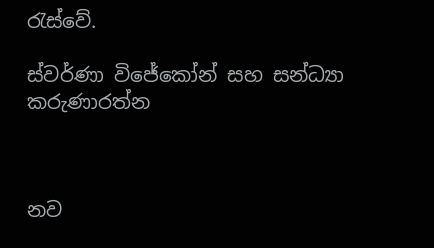රැස්වේ.

ස්වර්ණා විජේකෝන් සහ සන්ධ්‍යා කරුණාරත්න



නව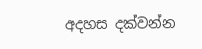අදහස දක්වන්න